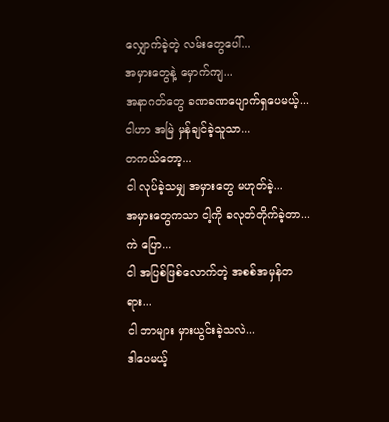လျှောက်ခဲ့တဲ့ လမ်းတွေပေါ်...
အမှားတွေနဲ့ မှောက်ကျ...
အနာဂတ်တွေ ခဏခဏပျောက်ရှပေမယ့်...
ငါဟာ အမြဲ မှန်ချင်ခဲ့သူသာ...
တကယ်တော့...
ငါ လုပ်ခဲ့သမျှ အမှားတွေ မဟုတ်ခဲ့...
အမှားတွေကသာ ငါ့ကို ခလုတ်တိုက်ခဲ့တာ...
ကဲ ပြော...
ငါ အပြစ်ဖြစ်လောက်တဲ့ အစစ်အမှန်တရား...
ငါ ဘာများ မှားယွင်းခဲ့သလဲ...
ဒါပေမယ့်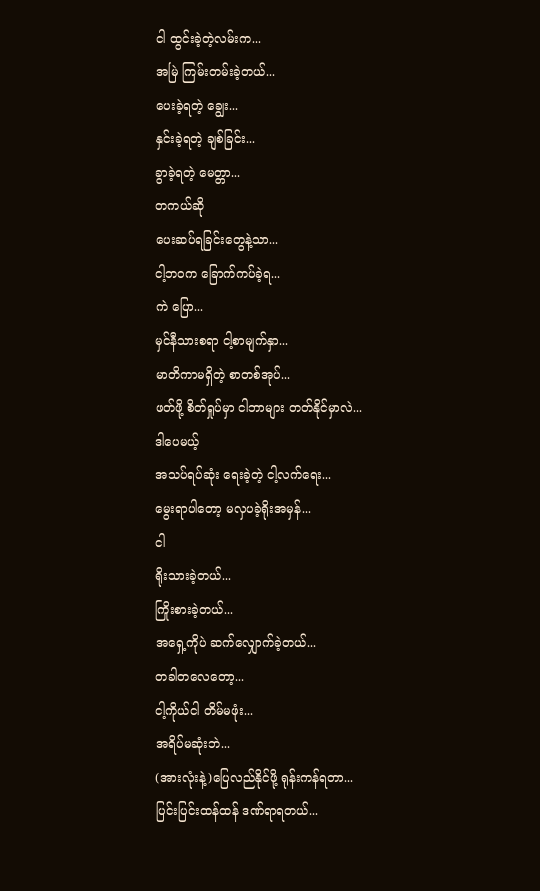ငါ ထွင်းခဲ့တဲ့လမ်းက...
အမြဲ ကြမ်းတမ်းခဲ့တယ်...
ပေးခဲ့ရတဲ့ ချွေး...
နှင်းခဲ့ရတဲ့ ချစ်ခြင်း...
ခွာခဲ့ရတဲ့ မေတ္တာ...
တကယ်ဆို
ပေးဆပ်ရခြင်းတွေနဲ့သာ...
ငါ့ဘဝက ခြောက်ကပ်ခဲ့ရ...
ကဲ ပြော...
မှင်နီသားစရာ ငါ့စာမျက်နှာ...
မာတိကာမရှိတဲ့ စာတစ်အုပ်...
ဖတ်ဖို့ စိတ်ရှုပ်မှာ ငါဘာများ တတ်နိုင်မှာလဲ...
ဒါပေမယ့်
အသပ်ရပ်ဆုံး ရေးခဲ့တဲ့ ငါ့လက်ရေး...
မွေးရာပါတော့ မလှပခဲ့ရိုးအမှန်...
ငါ
ရိုးသားခဲ့တယ်...
ကြိုးစားခဲ့တယ်...
အရှေ့ကိုပဲ ဆက်လျှောက်ခဲ့တယ်...
တခါတလေတော့...
ငါ့ကိုယ်ငါ တိမ်မဖုံး...
အရိပ်မဆုံးဘဲ...
(အားလုံးနဲ့)ပြေလည်နိုင်ဖို့ ရုန်းကန်ရတာ...
ပြင်းပြင်းထန်ထန် ဒဏ်ရာရတယ်...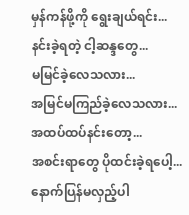မှန်ကန်ဖို့ကို ရွေးချယ်ရင်း...
နင်းခဲ့ရတဲ့ ငါ့ဆန္ဒတွေ...
မမြင်ခဲ့လေသလား...
အမြင်မကြည်ခဲ့လေသလား...
အထပ်ထပ်နင်းတော့...
အစင်းရာတွေ ပိုထင်းခဲ့ရပေါ့...
နောက်ပြန်မလှည့်ပါ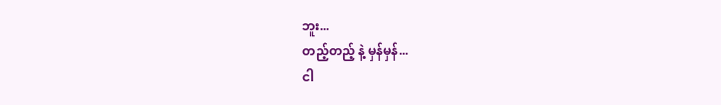ဘူး...
တည့်တည့် နဲ့ မှန်မှန်...
ငါ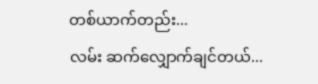တစ်ယာက်တည်း...
လမ်း ဆက်လျှောက်ချင်တယ်...